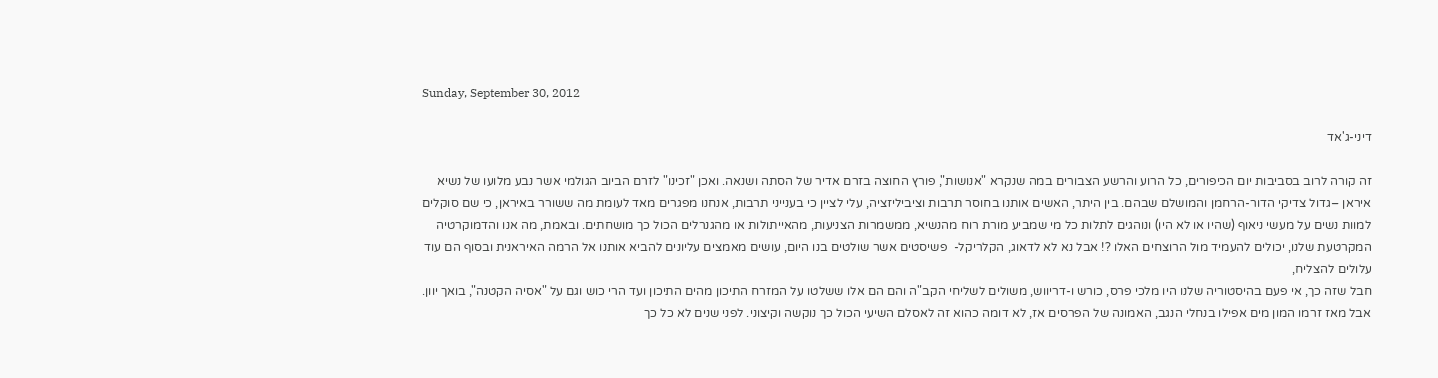Sunday, September 30, 2012

דיני-ג'אד

זה קורה לרוב בסביבות יום הכיפורים, כל הרוע והרשע הצבורים במה שנקרא "אנושות", פורץ החוצה בזרם אדיר של הסתה ושנאה. ואכן "זכינו" לזרם הביוב הגולמי אשר נבע מלועו של נשיא איראן –גדול צדיקי הדור-הרחמן והמושלם שבהם. בין היתר, האשים אותנו בחוסר תרבות וציביליזציה, עלי לציין כי בענייני תרבות, אנחנו מפגרים מאד לעומת מה ששורר באיראן, כי שם סוקלים למוות נשים על מעשי ניאוף (שהיו או לא היו) ונוהגים לתלות כל מי שמביע מורת רוח מהנשיא, ממשמרות הצניעות, מהאייתולות או מהגנרלים הכול כך מושחתים. ובאמת, מה אנו והדמוקרטיה המקרטעת שלנו, יכולים להעמיד מול הרוצחים האלו ?! אבל נא לא לדאוג, הקלריקל-  פשיסטים אשר שולטים בנו היום, עושים מאמצים עליונים להביא אותנו אל הרמה האיראנית ובסוף הם עוד עלולים להצליח,
חבל שזה כך, אי פעם בהיסטוריה שלנו היו מלכי פרס, כורש ו-דריווש, משולים לשליחי הקב"ה והם הם אלו ששלטו על המזרח התיכון מהים התיכון ועד הרי כוש וגם על "אסיה הקטנה", בואך יוון. אבל מאז זרמו המון מים אפילו בנחלי הנגב, האמונה של הפרסים אז, לא דומה כהוא זה לאסלם השיעי הכול כך נוקשה וקיצוני. לפני שנים לא כל כך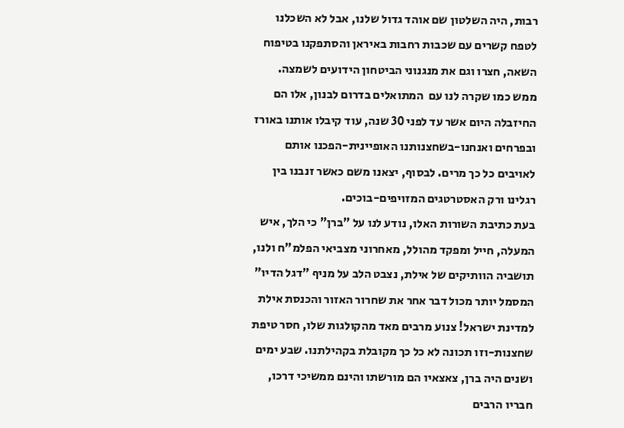רבות, היה השלטון שם אוהד גדול שלנו, אבל לא השכלנו לטפח קשרים עם שכבות רחבות באיראן והסתפקנו בטיפוח השאה, חצרו וגם את מנגנוני הביטחון הידועים לשמצה. ממש כמו שקרה לנו עם  המתואלים בדרום לבנון, אלו הם החיזבלה היום אשר עד לפני 30 שנה, עוד קיבלו אותנו באורז ובפרחים ואנחנו-בשחצנותנו האופיינית-הפכנו אותם לאויבים כל כך מרים. לבסוף, יצאנו משם כאשר זנבנו בין רגלינו ורק האסטרטגים המזויפים-בוכים.
בעת כתיבת השורות האלו, נודע לנו על "ברן" כי הלך, איש המעלה, חייל ומפקד מהולל, מאחרוני מצביאי הפלמ"ח ולנו, תושביה הוותיקים של אילת, נצבט הלב על מניף "דגל הדיו" המסמל יותר מכול דבר אחר את שחרור האזור והכנסת אילת למדינת ישראל! צנוע מרבים מאד מהקולגות שלו, חסר טיפת שחצנות-וזו תכונה לא כל כך מקובלת בקהילתנו. שבע ימים ושנים היה ברן, צאצאיו הם מורשתו והינם ממשיכי דרכו, חבריו הרבים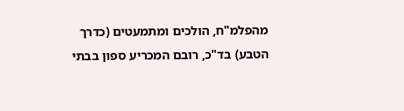מהפלמ"ח, הולכים ומתמעטים (כדרך הטבע) בד"כ, רובם המכריע ספון בבתי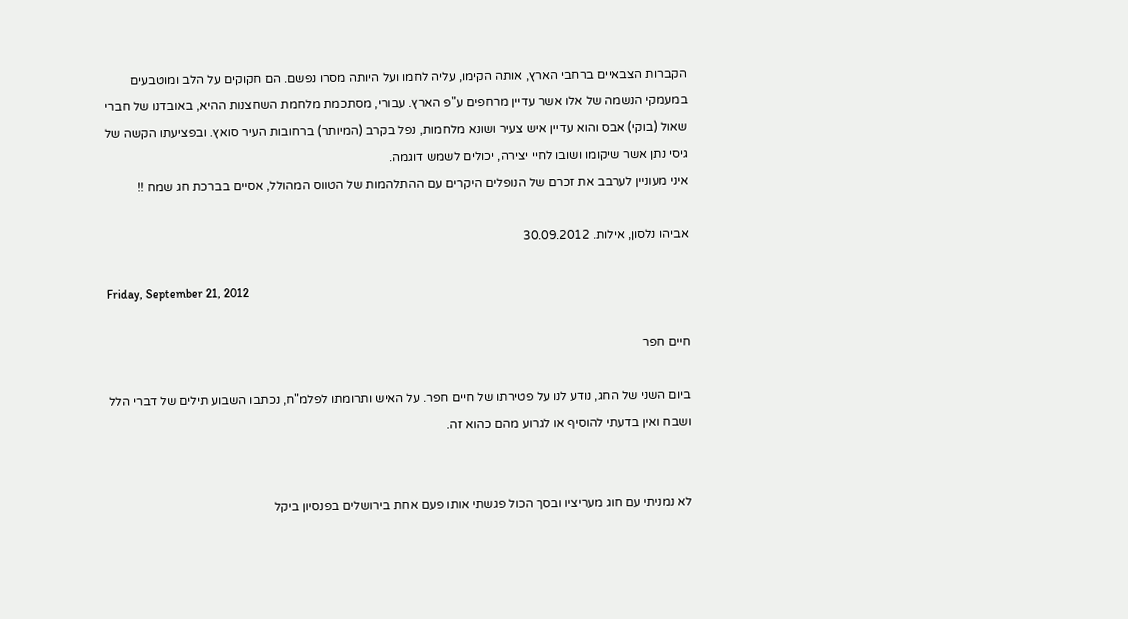הקברות הצבאיים ברחבי הארץ, אותה הקימו, עליה לחמו ועל היותה מסרו נפשם. הם חקוקים על הלב ומוטבעים במעמקי הנשמה של אלו אשר עדיין מרחפים ע"פ הארץ. עבורי, מסתכמת מלחמת השחצנות ההיא, באובדנו של חברי שאול (בוקי) אבס והוא עדיין איש צעיר ושונא מלחמות, נפל בקרב (המיותר) ברחובות העיר סואץ. ובפציעתו הקשה של גיסי נתן אשר שיקומו ושובו לחיי יצירה, יכולים לשמש דוגמה.
איני מעוניין לערבב את זכרם של הנופלים היקרים עם ההתלהמות של הטווס המהולל, אסיים בברכת חג שמח !!

אביהו נלסון, אילות. 30.09.2012

Friday, September 21, 2012

חיים חפר

ביום השני של החג, נודע לנו על פטירתו של חיים חפר. על האיש ותרומתו לפלמ"ח, נכתבו השבוע תילים של דברי הלל ושבח ואין בדעתי להוסיף או לגרוע מהם כהוא זה.


לא נמניתי עם חוג מעריציו ובסך הכול פגשתי אותו פעם אחת בירושלים בפנסיון ביקל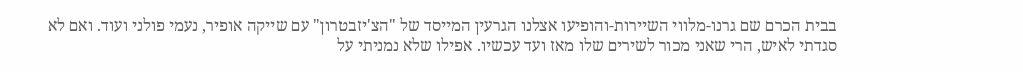בבית הכרם שם גרנו-מלווי השיירות-והופיעו אצלנו הגרעין המייסד של "הצ'יזבטרון" עם שייקה אופיר, נעמי פולני ועוד. ואם לא סגדתי לאיש, הרי שאני מכור לשירים שלו מאז ועד עכשיו. אפילו שלא נמניתי על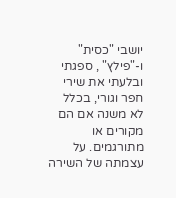יושבי "כסית" ו-"פילץ" , ספגתי ובלעתי את שירי חפר וגורי, בכלל לא משנה אם הם מקורים או מתורגמים. על עצמתה של השירה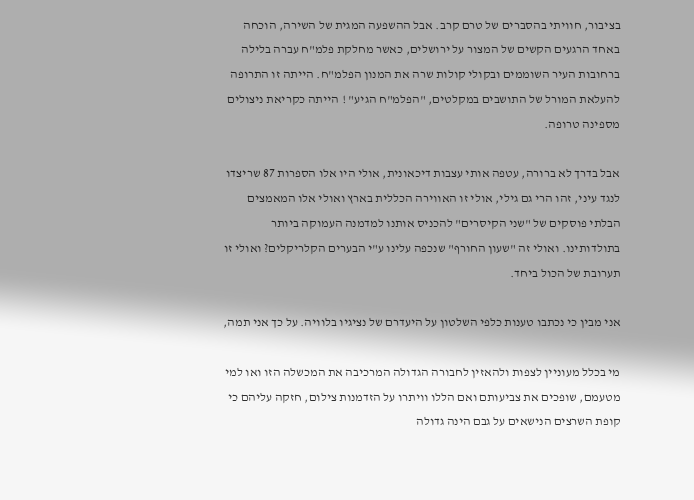בציבור, חוויתי בהסברים של טרם קרב. אבל ההשפעה המגית של השירה, הוכחה באחד הרגעים הקשים של המצור על ירושלים, כאשר מחלקת פלמ"ח עברה בלילה ברחובות העיר השוממים ובקולי קולות שרה את המנון הפלמ"ח. הייתה זו התרופה להעלאת המורל של התושבים במקלטים, "הפלמ"ח הגיע" ! הייתה כקריאת ניצולים מספינה טרופה.

אבל בדרך לא ברורה, עטפה אותי עצבות דיכאונית, אולי היו אלו הספרות 87 שריצדו לנגד עיני, זהו הרי גם גילי, אולי זו האווירה הכללית בארץ ואולי אלו המאמצים הבלתי פוסקים של "שני הקיסרים" להכניס אותנו למדמנה העמוקה ביותר בתולדותינו. ואולי זה "שעון החורף" שנכפה עלינו ע"י הבערים הקלריקלים? ואולי זו תערובת של הכול ביחד.

אני מבין כי נכתבו טענות כלפי השלטון על היעדרם של נציגיו בלוויה. על כך אני תמה,

מי בכלל מעוניין לצפות ולהאזין לחבורה הגדולה המרכיבה את המכשלה הזו ואו למי מטעמם, שופכים את צביעותם ואם הללו וויתרו על הזדמנות צילום, חזקה עליהם כי קופת השרצים הנישאים על גבם הינה גדולה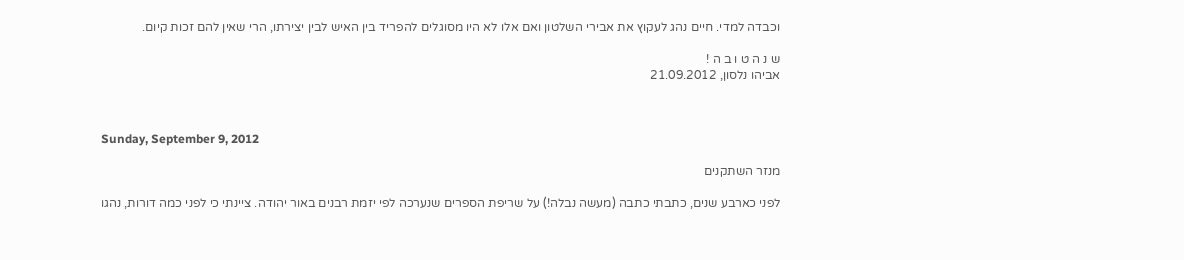וכבדה למדי. חיים נהג לעקוץ את אבירי השלטון ואם אלו לא היו מסוגלים להפריד בין האיש לבין יצירתו, הרי שאין להם זכות קיום.

ש נ ה ט ו ב ה !
אביהו נלסון, 21.09.2012



Sunday, September 9, 2012

מנזר השתקנים

לפני כארבע שנים, כתבתי כתבה (מעשה נבלה!) על שריפת הספרים שנערכה לפי יזמת רבנים באור יהודה. ציינתי כי לפני כמה דורות, נהגו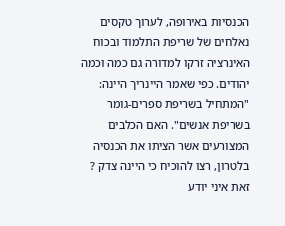הכנסיות באירופה, לערוך טקסים נאלחים של שריפת התלמוד ובכוח האינרציה זרקו למדורה גם כמה וכמה יהודים. כפי שאמר היינריך היינה: "המתחיל בשריפת ספרים-גומר בשריפת אנשים". האם הכלבים המצורעים אשר הציתו את הכנסיה בלטרון, רצו להוכיח כי היינה צדק ? זאת איני יודע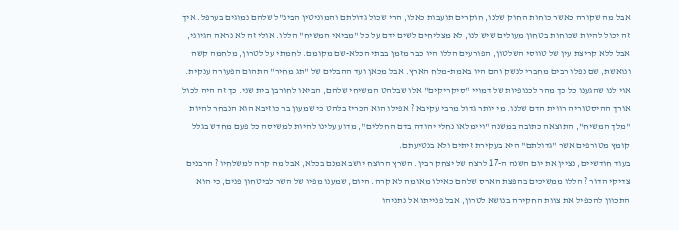אבל מה שקורה כאשר כוחות החוק שלנו, חוקרים תועבות כאלו, הרי שכול גדולתם והמוניטין הבינ"ל שלהם נמוגים בערפל. איך זה יכול להיות שכוחות בטחון מעולים שיש לנו, לא מצליחים לשים ידם על כל "מביאי המשיח" הללו. אולי זה לא נראה הגיוני, אבל ללא קריצת עין של טווסי השלטון, הפורעים הללו היו כבר מזמן בבתי הכלא-שם מקומם. לחמתי על לטרון, מלחמה קשה ונואשת, שם נפלו רבים מחברי לנשק והם היו באמת-מלח הארץ. אבל מכאן ועד ההבלים של "תג מחיר" התהום הפעורה ענקית. אוי לנו שהגענו כל כך מהר לכנופיות של דמויי "סיקריקים" אלו שבלהט המשיחי שלהם, הביאו לחורבן בית שני. כך זה היה לכול אורך ההיסטוריה רווית הדם שלנו. מי יותר גדול מרבי עקיבא ? אפילו הוא הכריז בלהט כי שמעון בר כוזיבא הוא הנבחר להיות "מלך המשיח", התוצאה כתובה במשנה "ויימלאו נחלי יהודה בדם החללים", מדוע עלינו להיות למשיסה כל פעם מחדש בגלל קומץ מטורפים אשר "גדולתם" היא בעקירת זיתים ולא בנטיעתם.
בעוד חודשיים, נציין את יום השנה ה-17 לרצח של יצחק רבין. השרץ הרוצח יושב אמנם בכלא, אבל מה קרה למשלחיו ? הרבנים צדיקי הדור ? הללו ממשיכים בהפצת הארס שלהם כאילו מאומה לא קרה. היום, שמענו מפיו של השר לביטחון פנים, כי הוא התכוון להכפיל את צוות החקירה בנושא לטרון, אבל פנייתו אל נתניהו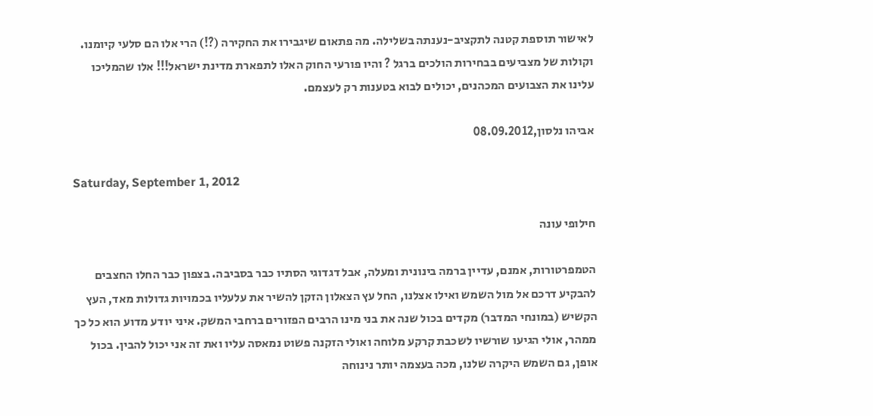לאישור תוספת קטנה לתקציב-נענתה בשלילה. מה פתאום שיגבירו את החקירה (?!) הרי אלו הם סלעי קיומנו. וקולות של מצביעים בבחירות הולכים ברגל ? והיו פורעי החוק האלו לתפארת מדינת ישראל!!! אלו שהמליכו עלינו את הצבועים המכהנים, יכולים לבוא בטענות רק לעצמם.

אביהו נלסון,08.09.2012

Saturday, September 1, 2012

חילופי עונה

הטמפרטורות, אמנם, עדיין ברמה בינונית ומעלה, אבל דגדוגי הסתיו כבר בסביבה. בצפון כבר החלו החצבים להבקיע דרכם אל מול השמש ואילו אצלנו, החל עץ הצאלון הזקן להשיר את עלעליו בכמויות גדולות מאד, העץ הקשיש (במונחי המדבר) מקדים בכול שנה את בני מינו הרבים הפזורים ברחבי המשק. איני יודע מדוע הוא כל כך ממהר, אולי הגיעו שורשיו לשכבת קרקע מלוחה ואולי הזקנה פשוט נמאסה עליו ואת זה אני יכול להבין. בכול אופן, גם השמש היקרה שלנו, מכה בעצמה יותר נינוחה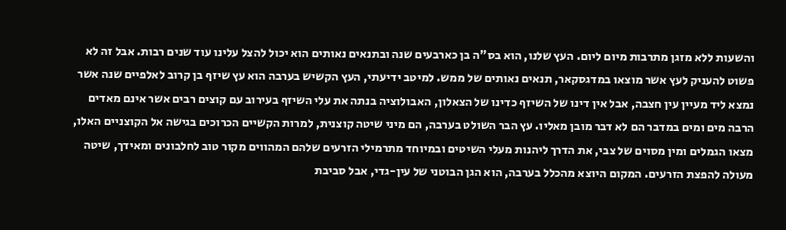והשעות ללא מזגן מתרבות מיום ליום. העץ שלנו, הוא בס"ה בן כארבעים שנה ובתנאים נאותים הוא יכול להצל עלינו עוד שנים רבות. אבל זה לא פשוט להעניק לעץ אשר מוצאו במדגסקאר, תנאים נאותים של ממש. למיטב ידיעתי, העץ הקשיש בערבה הוא עץ שיזף בן קרוב לאלפיים שנה אשר נמצא ליד מעיין עין חצבה, אבל אין דינו של השיזף כדינו של הצאלון, האבולוציה בנתה את עלי השיזף בעירוב עם קוצים רבים אשר אינם מאדים הרבה מים ומים במדבר הם לא דבר מובן מאליו. עץ הבר השולט בערבה, הם מיני שיטה קוצנית, למרות הקשיים הכרוכים בגישה אל הקוצניים האלו, מצאו הגמלים ומין מסוים של צבי, את הדרך ליהנות מעלי השיטים ובמיוחד מתרמילי הזרעים שלהם המהווים מקור טוב לחלבונים ומאידך, שיטה מעולה להפצת הזרעים. המקום היוצא מהכלל בערבה, הוא הגן הבוטני של עין-גדי, אבל סביבת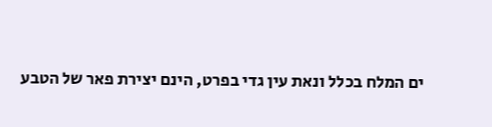ים המלח בכלל ונאת עין גדי בפרט, הינם יצירת פאר של הטבע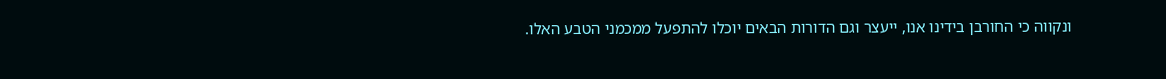ונקווה כי החורבן בידינו אנו, ייעצר וגם הדורות הבאים יוכלו להתפעל ממכמני הטבע האלו.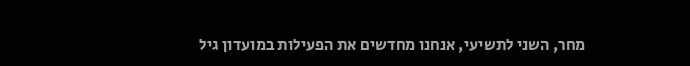מחר, השני לתשיעי, אנחנו מחדשים את הפעילות במועדון גיל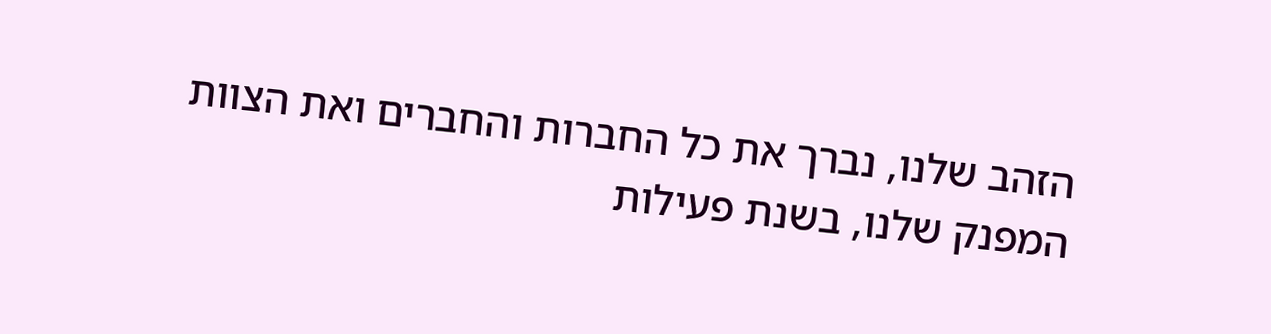הזהב שלנו, נברך את כל החברות והחברים ואת הצוות המפנק שלנו, בשנת פעילות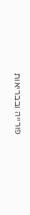פורייה ובבריאות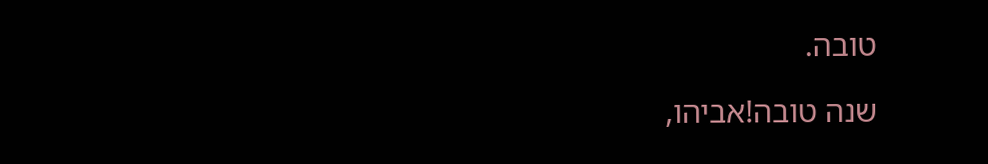טובה.

שנה טובה!אביהו,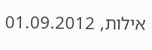אילות, 01.09.2012